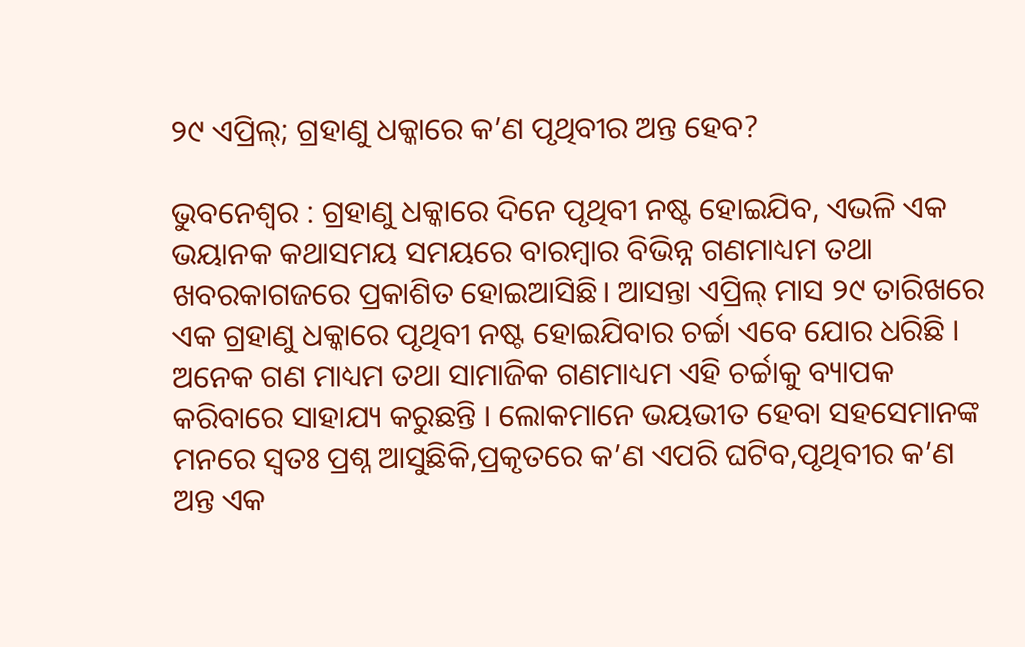୨୯ ଏପ୍ରିଲ୍; ଗ୍ରହାଣୁ ଧକ୍କାରେ କ’ଣ ପୃଥିବୀର ଅନ୍ତ ହେବ?

ଭୁବନେଶ୍ବର : ଗ୍ରହାଣୁ ଧକ୍କାରେ ଦିନେ ପୃଥିବୀ ନଷ୍ଟ ହୋଇଯିବ, ଏଭଳି ଏକ ଭୟାନକ କଥାସମୟ ସମୟରେ ବାରମ୍ବାର ବିଭିନ୍ନ ଗଣମାଧ୍ୟମ ତଥା ଖବରକାଗଜରେ ପ୍ରକାଶିତ ହୋଇଆସିଛି। ଆସନ୍ତା ଏପ୍ରିଲ୍ ମାସ ୨୯ ତାରିଖରେ ଏକ ଗ୍ରହାଣୁ ଧକ୍କାରେ ପୃଥିବୀ ନଷ୍ଟ ହୋଇଯିବାର ଚର୍ଚ୍ଚା ଏବେ ଯୋର ଧରିଛି । ଅନେକ ଗଣ ମାଧ୍ୟମ ତଥା ସାମାଜିକ ଗଣମାଧ୍ୟମ ଏହି ଚର୍ଚ୍ଚାକୁ ବ୍ୟାପକ କରିବାରେ ସାହାଯ୍ୟ କରୁଛନ୍ତି । ଲୋକମାନେ ଭୟଭୀତ ହେବା ସହସେମାନଙ୍କ ମନରେ ସ୍ବତଃ ପ୍ରଶ୍ନ ଆସୁଛିକି,ପ୍ରକୃତରେ କ’ଣ ଏପରି ଘଟିବ,ପୃଥିବୀର କ’ଣ ଅନ୍ତ ଏକ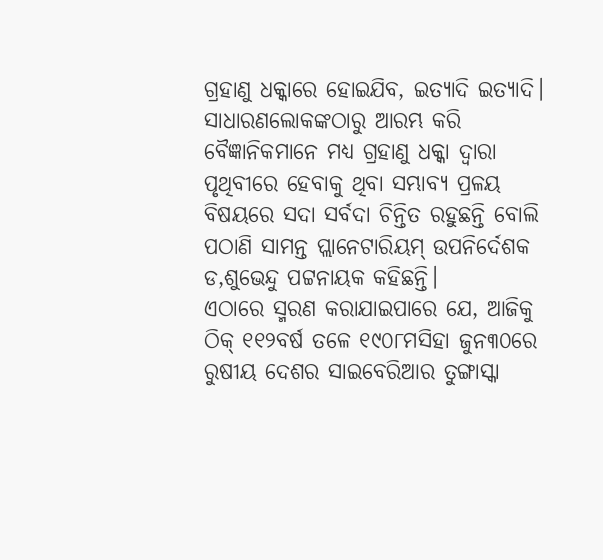ଗ୍ରହାଣୁ ଧକ୍କାରେ ହୋଇଯିବ, ଇତ୍ୟାଦି ଇତ୍ୟାଦି। ସାଧାରଣଲୋକଙ୍କଠାରୁ ଆରମ୍ଭ କରି ବୈଜ୍ଞାନିକମାନେ ମଧ୍ୟ ଗ୍ରହାଣୁ ଧକ୍କା ଦ୍ବାରା ପୃଥିବୀରେ ହେବାକୁ ଥିବା ସମ୍ଭାବ୍ୟ ପ୍ରଳୟ ବିଷୟରେ ସଦା ସର୍ବଦା ଚିନ୍ତିତ ରହୁଛନ୍ତି ବୋଲି ପଠାଣି ସାମନ୍ତ ପ୍ଲାନେଟାରିୟମ୍‌ ଉପନିର୍ଦେଶକ ଡ,ଶୁଭେନ୍ଦୁ ପଟ୍ଟନାୟକ କହିଛନ୍ତି।
ଏଠାରେ ସ୍ମରଣ କରାଯାଇପାରେ ଯେ, ଆଜିକୁ ଠିକ୍ ୧୧୨ବର୍ଷ ତଳେ ୧୯୦୮ମସିହା ଜୁନ୩୦ରେ ରୁଷୀୟ ଦେଶର ସାଇବେରିଆର ତୁଙ୍ଗାସ୍କା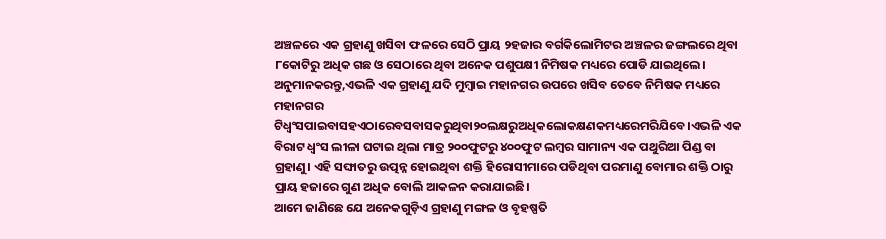ଅଞ୍ଚଳରେ ଏକ ଗ୍ରହାଣୁ ଖସିବା ଫଳରେ ସେଠି ପ୍ରାୟ ୨ହଜାର ବର୍ଗକିଲୋମିଟର ଅଞ୍ଚଳର ଜଙ୍ଗଲରେ ଥିବା ୮କୋଟିରୁ ଅଧିକ ଗଛ ଓ ସେଠାରେ ଥିବା ଅନେକ ପଶୁପକ୍ଷୀ ନିମିଷକ ମଧ୍ୟରେ ପୋଡି ଯାଇଥିଲେ। ଅନୁମାନକରନ୍ତୁ,ଏଭଳି ଏକ ଗ୍ରହାଣୁ ଯଦି ମୁମ୍ବାଇ ମହାନଗର ଉପରେ ଖସିବ ତେବେ ନିମିଷକ ମଧ୍ୟରେ ମହାନଗର ଟିଧ୍ଵଂସପାଇବାସହଏଠାରେବସବାସକରୁଥିବା୨୦ଲକ୍ଷରୁଅଧିକଲୋକକ୍ଷଣକମଧ୍ୟରେମରିଯିବେ।ଏଭଳି ଏକ ବିରାଟ ଧ୍ବଂସ ଲୀଳା ଘଟାଇ ଥିଲା ମାତ୍ର ୨୦୦ଫୁଟରୁ ୪୦୦ଫୁଟ ଲମ୍ବର ସାମାନ୍ୟ ଏକ ପଥୁରିଆ ପିଣ୍ଡ ବା ଗ୍ରହାଣୁ। ଏହି ସଙ୍ଘାତରୁ ଉତ୍ପନ୍ନ ହୋଇଥିବା ଶକ୍ତି ହିରୋସୀମାରେ ପଡିଥିବା ପରମାଣୁ ବୋମାର ଶକ୍ତି ଠାରୁ ପ୍ରାୟ ହଜାରେ ଗୁଣ ଅଧିକ ବୋଲି ଆକଳନ କରାଯାଇଛି।
ଆମେ ଜାଣିଛେ ଯେ ଅନେକଗୁଡ଼ିଏ ଗ୍ରହାଣୁ ମଙ୍ଗଳ ଓ ବୃହଷ୍ପତି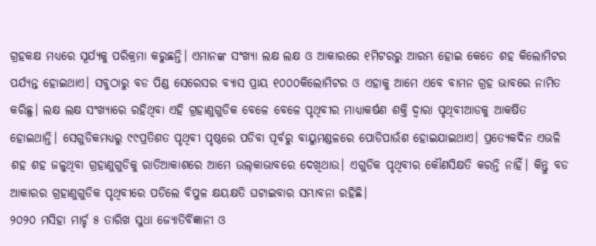ଗ୍ରହକକ୍ଷ ମଧ୍ୟରେ ସୂର୍ଯ୍ୟକୁ ପରିକ୍ରମା କରୁଛନ୍ତି। ଏମାନଙ୍କ ସଂଖ୍ୟା ଲକ୍ଷ ଲକ୍ଷ ଓ ଆକାରରେ ୧ମିଟରରୁ ଆରମ୍ଭ ହୋଇ କେତେ ଶହ କିଲୋମିଟର ପର୍ଯ୍ୟନ୍ତ ହୋଇଥାଏ। ସବୁଠାରୁ ବଡ ପିଣ୍ଡ ସେରେସର ବ୍ୟାସ ପ୍ରାୟ ୧୦୦୦କିଲୋମିଟର ଓ ଏହାକୁ ଆମେ ଏବେ ବାମନ ଗ୍ରହ ଭାବରେ ନାମିତ କରିଛୁ। ଲକ୍ଷ ଲକ୍ଷ ସଂଖ୍ୟାରେ ରହିଥିବା ଏହି ଗ୍ରହାଣୁଗୁଡିକ ବେଳେ ବେଳେ ପୃଥିବୀର ମାଧ୍ୟାକର୍ଷଣ ଶକ୍ତି ଦ୍ବାରା ପୃଥିବୀଆଡକୁ ଆକର୍ଷିତ ହୋଇଥାନ୍ତି। ସେଗୁଡିକମଧ୍ୟରୁ ୯୯ପ୍ରତିଶତ ପୃଥିବୀ ପୃଷ୍ଠରେ ପଡିବା ପୂର୍ବରୁ ବାୟୁମଣ୍ଡଳରେ ପୋଡିପାଉଁଶ ହୋଇଯାଇଥାଏ। ପ୍ରତ୍ୟେକଦିନ ଏଭଳି ଶହ ଶହ ଜଳୁଥିବା ଗ୍ରହାଣୁଗୁଡିକୁ ରାତିଆକାଶରେ ଆମେ ଉଲ୍‌କାଭାବରେ ଦେଖିଥାଉ। ଏଗୁଡିକ ପୃଥିବୀର କୌଣସିକ୍ଷତି କରନ୍ତି ନାହିଁ। କିନ୍ତୁ ବଡ ଆକାରର ଗ୍ରହାଣୁଗୁଡିକ ପୃଥିବୀରେ ପଡିଲେ ବିପୁଳ କ୍ଷୟକ୍ଷତି ଘଟାଇବାର ସମ୍ଭାବନା ରହିଛି।
୨୦୨୦ ମସିହା ମାର୍ଚ୍ଚ ୫ ତାରିଖ ସୁଧା ଜ୍ୟୋତିର୍ବିଜ୍ଞାନୀ ଓ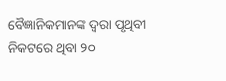ବୈଜ୍ଞାନିକମାନଙ୍କ ଦ୍ବରା ପୃଥିବୀ ନିକଟରେ ଥିବା ୨୦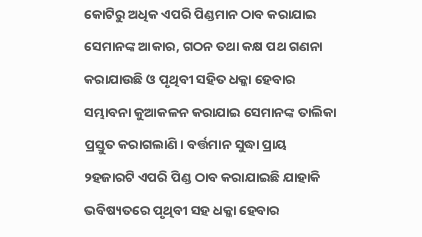କୋଟିରୁ ଅଧିକ ଏପରି ପିଣ୍ଡମାନ ଠାବ କରାଯାଇ ସେମାନଙ୍କ ଆକାର, ଗଠନ ତଥା କକ୍ଷ ପଥ ଗଣନା କରାଯାଉଛି ଓ ପୃଥିବୀ ସହିତ ଧକ୍କା ହେବାର ସମ୍ଭାବନା କୁଆକଳନ କରାଯାଇ ସେମାନଙ୍କ ତାଲିକା ପ୍ରସ୍ତୁତ କରାଗଲାଣି। ବର୍ତ୍ତମାନ ସୁଦ୍ଧା ପ୍ରାୟ ୨ହଜାରଟି ଏପରି ପିଣ୍ଡ ଠାବ କରାଯାଇଛି ଯାହାକି ଭବିଷ୍ୟତରେ ପୃଥିବୀ ସହ ଧକ୍କା ହେବାର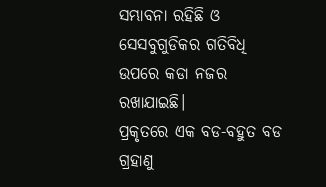ସମ୍ଭାବନା ରହିଛି ଓ ସେସବୁଗୁଡିକର ଗତିବିଧି ଉପରେ କଡା ନଜର ରଖାଯାଇଛି।
ପ୍ରକୃତରେ ଏକ ବଡ-ବହୁତ ବଡ ଗ୍ରହାଣୁ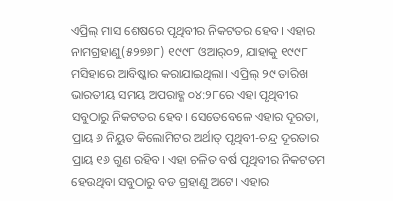ଏପ୍ରିଲ୍ ମାସ ଶେଷରେ ପୃଥିବୀର ନିକଟତର ହେବ। ଏହାର ନାମଗ୍ରହାଣୁ(୫୨୭୬୮) ୧୯୯୮ ଓଆର୍୦୨, ଯାହାକୁ ୧୯୯୮ ମସିହାରେ ଆବିଷ୍କାର କରାଯାଇଥିଲା। ଏପ୍ରିଲ୍ ୨୯ ତାରିଖ ଭାରତୀୟ ସମୟ ଅପରାହ୍ଣ ୦୪:୨୮ରେ ଏହା ପୃଥିବୀର ସବୁଠାରୁ ନିକଟତର ହେବ। ସେତେବେଳେ ଏହାର ଦୂରତା, ପ୍ରାୟ ୬ ନିୟୁତ କିଲୋମିଟର ଅର୍ଥାତ୍‌ ପୃଥିବୀ-ଚନ୍ଦ୍ର ଦୂରତାର ପ୍ରାୟ ୧୬ ଗୁଣ ରହିବ। ଏହା ଚଳିତ ବର୍ଷ ପୃଥିବୀର ନିକଟତମ ହେଉଥିବା ସବୁଠାରୁ ବଡ ଗ୍ରହାଣୁ ଅଟେ। ଏହାର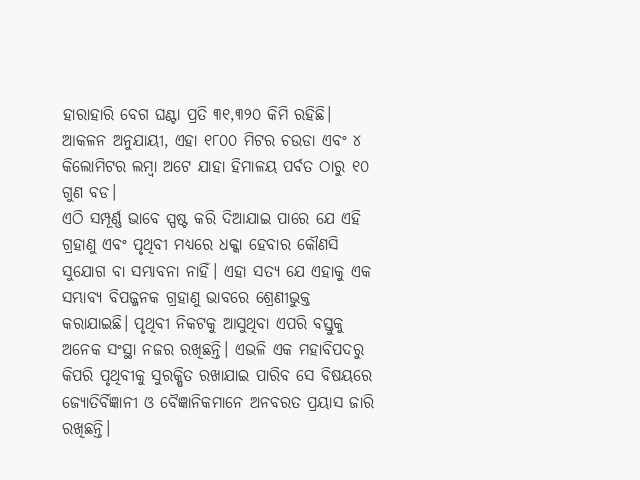ହାରାହାରି ବେଗ ଘଣ୍ଟା ପ୍ରତି ୩୧,୩୨୦ କିମି ରହିଛି। ଆକଳନ ଅନୁଯାୟୀ, ଏହା ୧୮୦୦ ମିଟର ଚଉଡା ଏବଂ ୪ କିଲୋମିଟର ଲମ୍ବା ଅଟେ ଯାହା ହିମାଳୟ ପର୍ବତ ଠାରୁ ୧୦ ଗୁଣ ବଡ।
ଏଠି ସମ୍ପୂର୍ଣ୍ଣ ଭାବେ ସ୍ପଷ୍ଟ କରି ଦିଆଯାଇ ପାରେ ଯେ ଏହି ଗ୍ରହାଣୁ ଏବଂ ପୃଥିବୀ ମଧ୍ୟରେ ଧକ୍କା ହେବାର କୌଣସି ସୁଯୋଗ ବା ସମ୍ଭାବନା ନାହିଁ। ଏହା ସତ୍ୟ ଯେ ଏହାକୁ ଏକ ସମ୍ଭାବ୍ୟ ବିପଜ୍ଜନକ ଗ୍ରହାଣୁ ଭାବରେ ଶ୍ରେଣୀଭୁକ୍ତ କରାଯାଇଛି। ପୃଥିବୀ ନିକଟକୁ ଆସୁଥିବା ଏପରି ବସ୍ତୁକୁ ଅନେକ ସଂସ୍ଥା ନଜର ରଖିଛନ୍ତି। ଏଭଳି ଏକ ମହାବିପଦରୁ କିପରି ପୃଥିବୀକୁ ସୁରକ୍ଷିତ ରଖାଯାଇ ପାରିବ ସେ ବିଷୟରେ ଜ୍ୟୋତିର୍ବିଜ୍ଞାନୀ ଓ ବୈଜ୍ଞାନିକମାନେ ଅନବରତ ପ୍ରୟାସ ଜାରି ରଖିଛନ୍ତି।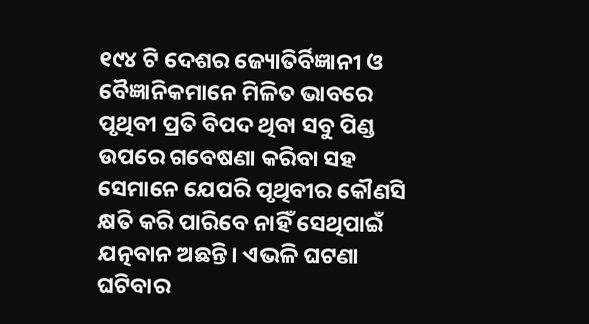୧୯୪ ଟି ଦେଶର ଜ୍ୟୋତିର୍ବିଜ୍ଞାନୀ ଓ ବୈଜ୍ଞାନିକମାନେ ମିଳିତ ଭାବରେ ପୃଥିବୀ ପ୍ରତି ବିପଦ ଥିବା ସବୁ ପିଣ୍ଡ ଉପରେ ଗବେଷଣା କରିବା ସହ ସେମାନେ ଯେପରି ପୃଥିବୀର କୌଣସି କ୍ଷତି କରି ପାରିବେ ନାହିଁ ସେଥିପାଇଁ ଯତ୍ନବାନ ଅଛନ୍ତି। ଏଭଳି ଘଟଣା ଘଟିବାର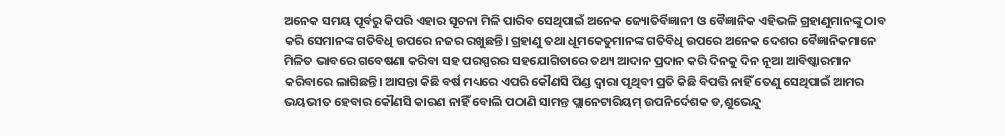ଅନେକ ସମୟ ପୂର୍ବରୁ କିପରି ଏହାର ସୂଚନା ମିଳି ପାରିବ ସେଥିପାଇଁ ଅନେକ ଜ୍ୟୋତିର୍ବିଜ୍ଞାନୀ ଓ ବୈଜ୍ଞାନିକ ଏହିଭଳି ଗ୍ରହାଣୁମାନଙ୍କୁ ଠାବ କରି ସେମାନଙ୍କ ଗତିବିଧି ଉପରେ ନଜର ରଖୁଛନ୍ତି। ଗ୍ରହାଣୁ ତଥା ଧୂମକେତୁମାନଙ୍କ ଗତିବିଧି ଉପରେ ଅନେକ ଦେଶର ବୈଜ୍ଞାନିକମାନେ ମିଳିତ ଭାବରେ ଗବେଷଣା କରିବା ସହ ପରସ୍ପରର ସହଯୋଗିତାରେ ତଥ୍ୟ ଆଦାନ ପ୍ରଦାନ କରି ଦିନକୁ ଦିନ ନୂଆ ଆବିଷ୍କାରମାନ କରିବାରେ ଲାଗିଛନ୍ତି। ଆସନ୍ତା କିଛି ବର୍ଷ ମଧ୍ୟରେ ଏପରି କୌଣସି ପିଣ୍ଡ ଦ୍ବାରା ପୃଥିବୀ ପ୍ରତି କିଛି ବିପତ୍ତି ନାହିଁ ତେଣୁ ସେଥିପାଇଁ ଆମର ଭୟଭୀତ ହେବାର କୌଣସି କାରଣ ନାହିଁ ବୋଲି ପଠାଣି ସାମନ୍ତ ପ୍ଲାନେଟାରିୟମ୍‌ ଉପନିର୍ଦେଶକ ଡ,ଶୁଭେନ୍ଦୁ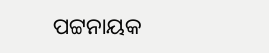ପଟ୍ଟନାୟକ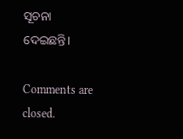ସୂଚନା ଦେଇଛନ୍ତି।

Comments are closed.